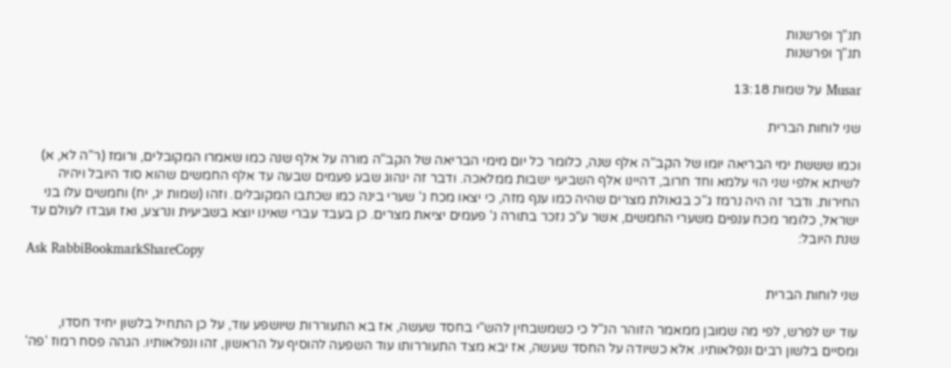תנ"ך ופרשנות
תנ"ך ופרשנות

Musar על שמות 13:18

שני לוחות הברית

וכמו שששת ימי הבריאה יומו של הקב"ה אלף שנה, כלומר כל יום מימי הבריאה של הקב"ה מורה על אלף שנה כמו שאמרו המקובלים, ורומז (ר"ה לא, א) לשיתא אלפי שני הוי עלמא וחד חרוב, דהיינו אלף השביעי ישבות ממלאכה. ודבר זה ינהוג שבע פעמים שבעה עד אלף החמשים שהוא סוד היובל ויהיה החירות. ודבר זה היה נרמז ג"כ בגאולת מצרים שהיה כמו ענף מזה, כי יצאו מכח נ' שערי בינה כמו שכתבו המקובלים. וזהו (שמות יג, יח) וחמשים עלו בני ישראל, כלומר מכח ענפים משערי החמשים, אשר ע"כ נזכר בתורה נ' פעמים יציאת מצרים. כן בעבד עברי שאינו יוצא בשביעית ונרצע, ואז ועבדו לעולם עד שנת היובל:
Ask RabbiBookmarkShareCopy

שני לוחות הברית

עוד יש לפרש, לפי מה שמובן ממאמר הזוהר הנ"ל כי כשמשבחין להש"י בחסד שעשה, אז בא התעוררות שיושפע עוד, על כן התחיל בלשון יחיד חסדו, ומסיים בלשון רבים ונפלאותיו. אלא כשיודה על החסד שעשה, אז יבא מצד התעוררותו עוד השפעה להוסיף על הראשון, זהו ונפלאותיו. הגהה פסח רמוז 'פה'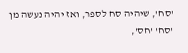'סח', שיהיה סח לספר, ואז יהיה נעשה מן 'סח' 'חס',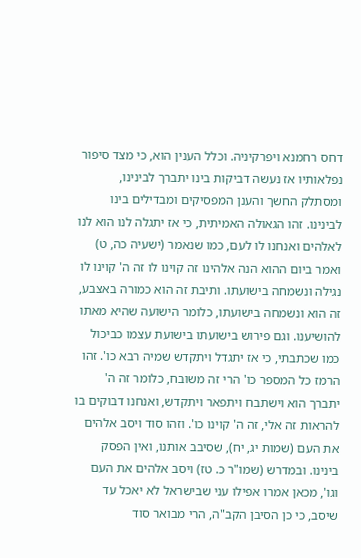דחס רחמנא ויפרקיניה. וכלל הענין הוא, כי מצד סיפור נפלאותיו אז נעשה דביקות בינו יתברך לבינינו, ומסתלק החשך והענן המפסיקים ומבדילים בינו לבינינו. זהו הגאולה האמיתית, כי אז יתגלה לנו הוא לנו לאלהים ואנחנו לו לעם, כמו שנאמר (ישעיה כה, ט) ואמר ביום ההוא הנה אלהינו זה קוינו לו זה ה' קוינו לו נגילה ונשמחה בישועתו. ותיבת זה הוא כמורה באצבע, זה הוא ונשמחה בישועתו, כלומר הישועה שהיא מאתו להושיענו. וגם פירוש בישועתו בישועת עצמו כביכול כמו שכתבתי, כי אז יתגדל ויתקדש שמיה רבא כו'. זהו הרמז כל המספר כו' הרי זה משובח, כלומר זה ה' יתברך הוא וישתבח ויתפאר ויתקדש, ואנחנו דבוקים בו להראות זה אלי, זה ה' קוינו כו'. וזהו סוד ויסב אלהים את העם (שמות יג, יח), שסיבב אותנו, ואין הפסק בינינו. ובמדרש (שמו"ר כ. טז) ויסב אלהים את העם וגו', מכאן אמרו אפילו עני שבישראל לא יאכל עד שיסב, כי כן הסיבן הקב"ה, הרי מבואר סוד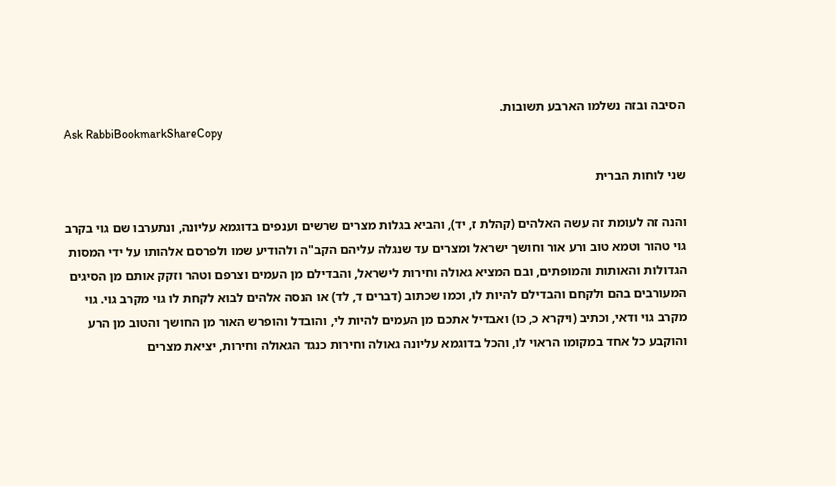הסיבה ובזה נשלמו הארבע תשובות.
Ask RabbiBookmarkShareCopy

שני לוחות הברית

והנה זה לעומת זה עשה האלהים (קהלת ז, יד), והביא בגלות מצרים שרשים וענפים בדוגמא עליונה, ונתערבו שם גוי בקרב גוי טהור וטמא טוב ורע אור וחושך ישראל ומצרים עד שנגלה עליהם הקב"ה ולהודיע שמו ולפרסם אלהותו על ידי המסות הגדולות והאותות והמופתים, ובם המציא גאולה וחירות לישראל, והבדילם מן העמים וצרפם וטהר וזקק אותם מן הסיגים המעורבים בהם ולקחם והבדילם להיות לו, וכמו שכתוב (דברים ד, לד) או הנסה אלהים לבוא לקחת לו גוי מקרב גוי. גוי מקרב גוי ודאי, וכתיב (ויקרא כ, כו) ואבדיל אתכם מן העמים להיות לי, והובדל והופרש האור מן החושך והטוב מן הרע והוקבע כל אחד במקומו הראוי לו, והכל בדוגמא עליונה גאולה וחירות כנגד הגאולה וחירות, יציאת מצרים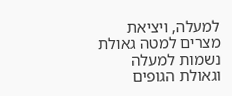למעלה, ויציאת מצרים למטה גאולת נשמות למעלה וגאולת הגופים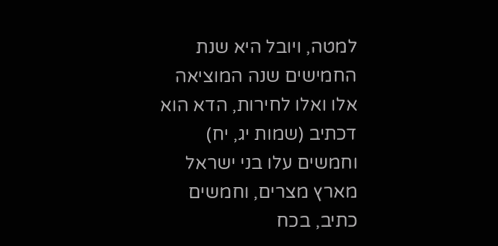למטה, ויובל היא שנת החמישים שנה המוציאה אלו ואלו לחירות, הדא הוא דכתיב (שמות יג, יח) וחמשים עלו בני ישראל מארץ מצרים, וחמשים כתיב, בכח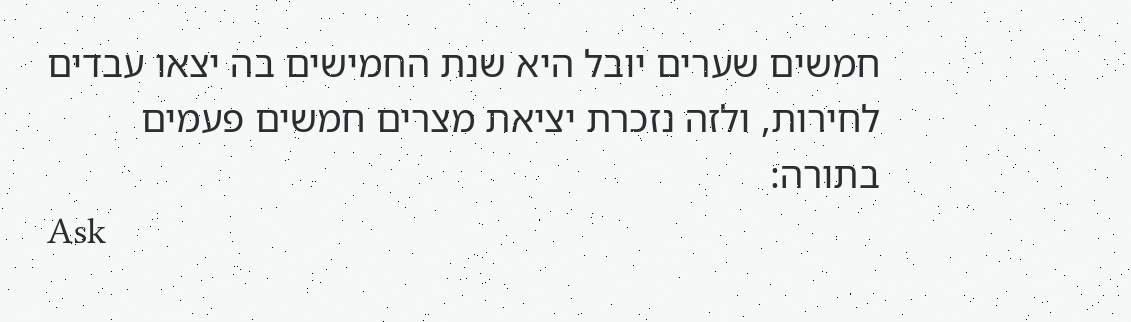חמשים שערים יובל היא שנת החמישים בה יצאו עבדים לחירות, ולזה נזכרת יציאת מצרים חמשים פעמים בתורה:
Ask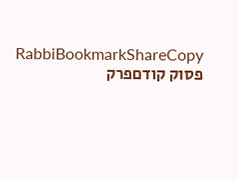RabbiBookmarkShareCopy
פסוק קודםפרק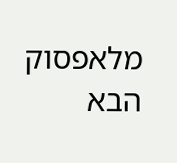מלאפסוק הבא